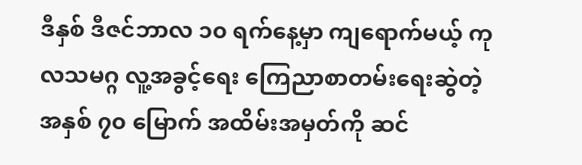ဒီနှစ် ဒီဇင်ဘာလ ၁၀ ရက်နေ့မှာ ကျရောက်မယ့် ကုလသမဂ္ဂ လူ့အခွင့်ရေး ကြေညာစာတမ်းရေးဆွဲတဲ့ အနှစ် ၇၀ မြောက် အထိမ်းအမှတ်ကို ဆင်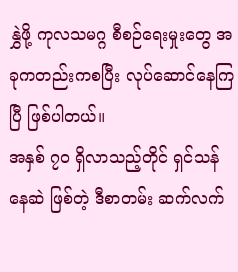နွှဲဖို့ ကုလသမဂ္ဂ စီစဉ်ရေးမှုးတွေ အခုကတည်းကစပြီး လုပ်ဆောင်နေကြပြီ ဖြစ်ပါတယ်။
အနှစ် ၇၀ ရှိလာသည့်တိုင် ရှင်သန်နေဆဲ ဖြစ်တဲ့ ဒီစာတမ်း ဆက်လက်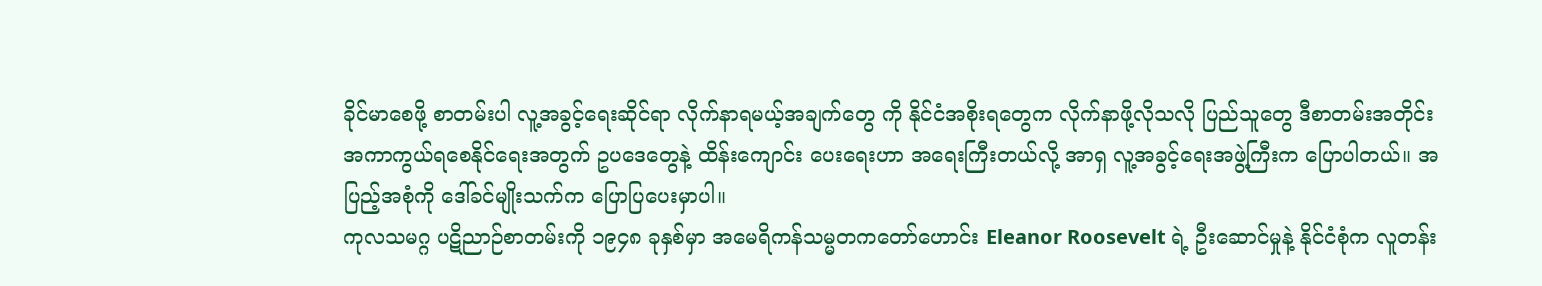ခိုင်မာစေဖို့ စာတမ်းပါ လူ့အခွင့်ရေးဆိုင်ရာ လိုက်နာရမယ့်အချက်တွေ ကို နိုင်ငံအစိုးရတွေက လိုက်နာဖို့လိုသလို ပြည်သူတွေ ဒီစာတမ်းအတိုင်း အကာကွယ်ရစေနိုင်ရေးအတွက် ဥပဒေတွေနဲ့ ထိန်းကျောင်း ပေးရေးဟာ အရေးကြီးတယ်လို့ အာရှ လူ့အခွင့်ရေးအဖွဲ့ကြီးက ပြောပါတယ်။ အပြည့်အစုံကို ဒေါ်ခင်မျိုးသက်က ပြောပြပေးမှာပါ။
ကုလသမဂ္ဂ ပဋိညာဉ်စာတမ်းကို ၁၉၄၈ ခုနှစ်မှာ အမေရိကန်သမ္မတကတော်ဟောင်း Eleanor Roosevelt ရဲ့ ဦးဆောင်မှုနဲ့ နိုင်ငံစုံက လူတန်း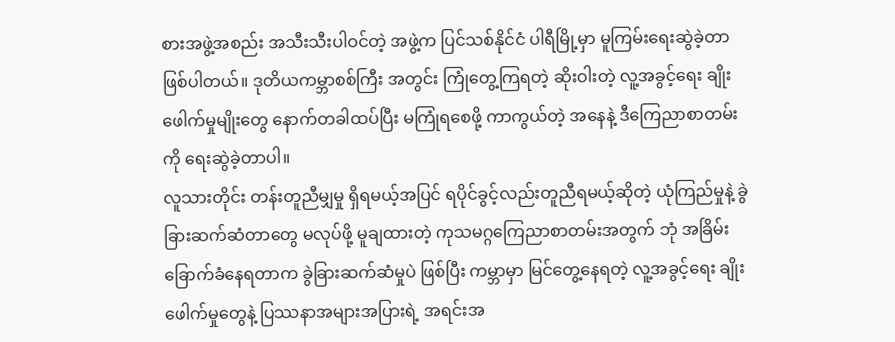စားအဖွဲ့အစည်း အသီးသီးပါဝင်တဲ့ အဖွဲ့က ပြင်သစ်နိုင်ငံ ပါရီမြို့မှာ မူကြမ်းရေးဆွဲခဲ့တာ ဖြစ်ပါတယ်။ ဒုတိယကမ္ဘာစစ်ကြီး အတွင်း ကြုံတွေ့ကြရတဲ့ ဆိုးဝါးတဲ့ လူ့အခွင့်ရေး ချိုးဖေါက်မှုမျိုးတွေ နောက်တခါထပ်ပြီး မကြုံရစေဖို့ ကာကွယ်တဲ့ အနေနဲ့ ဒီကြေညာစာတမ်းကို ရေးဆွဲခဲ့တာပါ။
လူသားတိုင်း တန်းတူညီမျှမှု ရှိရမယ့်အပြင် ရပိုင်ခွင့်လည်းတူညီရမယ့်ဆိုတဲ့ ယုံကြည်မှုနဲ့ ခွဲခြားဆက်ဆံတာတွေ မလုပ်ဖို့ မူချထားတဲ့ ကုသမဂ္ဂကြေညာစာတမ်းအတွက် ဘုံ အခြိမ်းခြောက်ခံနေရတာက ခွဲခြားဆက်ဆံမှုပဲ ဖြစ်ပြီး ကမ္ဘာမှာ မြင်တွေ့နေရတဲ့ လူ့အခွင့်ရေး ချိုးဖေါက်မှုတွေနဲ့ ပြဿနာအများအပြားရဲ့ အရင်းအ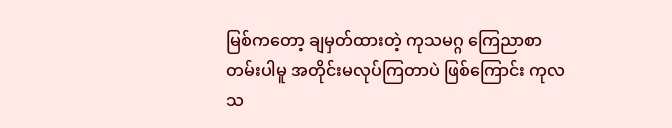မြစ်ကတော့ ချမှတ်ထားတဲ့ ကုသမဂ္ဂ ကြေညာစာတမ်းပါမူ အတိုင်းမလုပ်ကြတာပဲ ဖြစ်ကြောင်း ကုလသ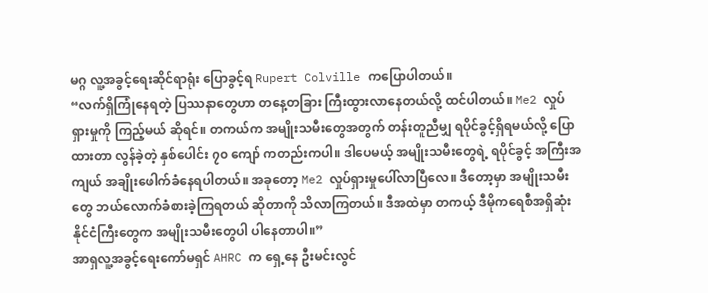မဂ္ဂ လူ့အခွင့်ရေးဆိုင်ရာရုံး ပြောခွင့်ရ Rupert Colville ကပြောပါတယ်။
“လက်ရှိကြုံနေရတဲ့ ပြဿနာတွေဟာ တနေ့တခြား ကြီးထွားလာနေတယ်လို့ ထင်ပါတယ်။ Me2 လှုပ်ရှားမှုကို ကြည့်မယ် ဆိုရင်။ တကယ်က အမျိုးသမီးတွေအတွက် တန်းတူညီမျှ ရပိုင်ခွင့်ရှိရမယ်လို့ ပြောထားတာ လွန်ခဲ့တဲ့ နှစ်ပေါင်း ၇၀ ကျော် ကတည်းကပါ။ ဒါပေမယ့် အမျိုးသမီးတွေရဲ့ ရပိုင်ခွင့် အကြီးအကျယ် အချိုးဖေါက်ခံနေရပါတယ်။ အခုတော့ Me2 လှုပ်ရှားမှုပေါ်လာပြီလေ။ ဒီတော့မှာ အမျိုးသမီးတွေ ဘယ်လောက်ခံစားခဲ့ကြရတယ် ဆိုတာကို သိလာကြတယ်။ ဒီအထဲမှာ တကယ့် ဒီမိုကရေစီအရှိဆုံး နိုင်ငံကြီးတွေက အမျိုးသမီးတွေပါ ပါနေတာပါ။”
အာရှလူ့အခွင့်ရေးကော်မရှင် AHRC က ရှေ့နေ ဦးမင်းလွင်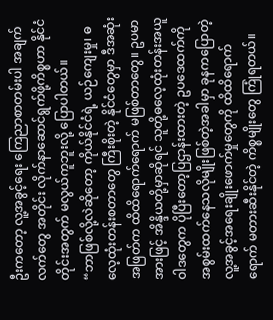ဦးကတော့ လူ့အခွင့်ရေး ကြေညာစာတမ်းပါ အချက်လက်တွေ အတိုင်း လိုက်နာဆောင်ရွက်ဖို့ကိစ္စဟာ နိုင်ငံတိုင်းအတွက် မလွယ်ကူဘူးလို့ ပြောပါတယ်။
“ဘာဖြစ်လို့လဲဆိုတော့ ကိုယ်နိုင်ငံရဲ့ ယဉ်ကျေးမှု၊ ဓလေ့ထုံးတန်းစတာတွေ ကြီးစိုးတဲ့ နိုင်ငံတွေမှာ ဒီအဆုံးအဖြတ်က ထိထိရောက်ရောက် မဖြစ်တာတွေ။ ဥပမာအားဖြင့် အိန္ဒိယတို့မှာဆိုရင် သူတို့ဓလေ့ထုံးတန်းအယူဝါဒတွေက ပိုပြီးတော့ပြဌာန်းထားတဲ့ ဥပဒေထက်ကို အစွမ်းထက်နေသလိုမျိုးဖြစ်တဲ့အခါမှာ ခုနကပြောတဲ့ လူ့အခွင့်အရေးချိုးဖောက်မှုတွေကို ထိထိရောက်ရောက် မတားဆီးနိုင်တဲ့ ကိစ္စမျိုးတွေ ကြုံရတယ်။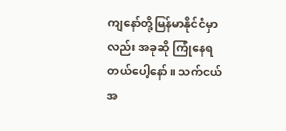ကျနော်တို့မြန်မာနိုင်ငံမှာလည်း အခုဆို ကြုံနေရတယ်ပေါ့နော်။ သက်ငယ်အ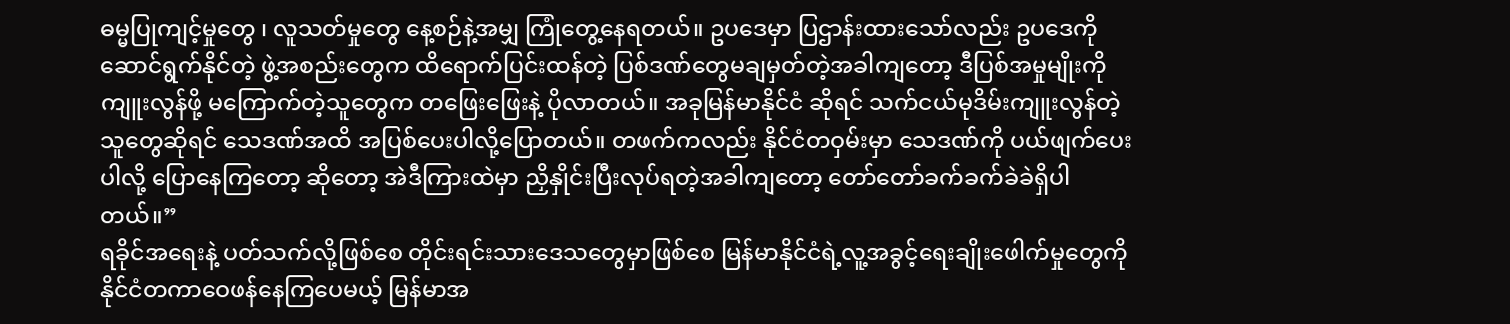ဓမ္မပြုကျင့်မှုတွေ ၊ လူသတ်မှုတွေ နေ့စဉ်နဲ့အမျှ ကြုံတွေ့နေရတယ်။ ဥပဒေမှာ ပြဌာန်းထားသော်လည်း ဥပဒေကို ဆောင်ရွက်နိုင်တဲ့ ဖွဲ့အစည်းတွေက ထိရောက်ပြင်းထန်တဲ့ ပြစ်ဒဏ်တွေမချမှတ်တဲ့အခါကျတော့ ဒီပြစ်အမှုမျိုးကို ကျူးလွန်ဖို့ မကြောက်တဲ့သူတွေက တဖြေးဖြေးနဲ့ ပိုလာတယ်။ အခုမြန်မာနိုင်ငံ ဆိုရင် သက်ငယ်မုဒိမ်းကျူးလွန်တဲ့သူတွေဆိုရင် သေဒဏ်အထိ အပြစ်ပေးပါလို့ပြောတယ်။ တဖက်ကလည်း နိုင်ငံတဝှမ်းမှာ သေဒဏ်ကို ပယ်ဖျက်ပေးပါလို့ ပြောနေကြတော့ ဆိုတော့ အဲဒီကြားထဲမှာ ညှိနှိုင်းပြီးလုပ်ရတဲ့အခါကျတော့ တော်တော်ခက်ခက်ခဲခဲရှိပါတယ်။”
ရခိုင်အရေးနဲ့ ပတ်သက်လို့ဖြစ်စေ တိုင်းရင်းသားဒေသတွေမှာဖြစ်စေ မြန်မာနိုင်ငံရဲ့လူ့အခွင့်ရေးချိုးဖေါက်မှုတွေကို နိုင်ငံတကာဝေဖန်နေကြပေမယ့် မြန်မာအ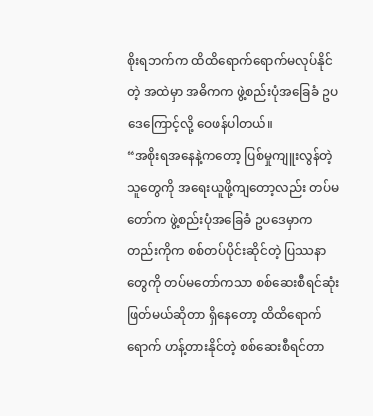စိုးရဘက်က ထိထိရောက်ရောက်မလုပ်နိုင်တဲ့ အထဲမှာ အဓိကက ဖွဲ့စည်းပုံအခြေခံ ဥပဒေကြောင့်လို့ ဝေဖန်ပါတယ်။
“အစိုးရအနေနဲ့ကတော့ ပြစ်မှုကျူးလွန်တဲ့သူတွေကို အရေးယူဖို့ကျတော့လည်း တပ်မတော်က ဖွဲ့စည်းပုံအခြေခံ ဥပဒေမှာကတည်းကိုက စစ်တပ်ပိုင်းဆိုင်တဲ့ ပြဿနာတွေကို တပ်မတော်ကသာ စစ်ဆေးစီရင်ဆုံးဖြတ်မယ်ဆိုတာ ရှိနေတော့ ထိထိရောက်ရောက် ဟန့်တားနိုင်တဲ့ စစ်ဆေးစီရင်တာ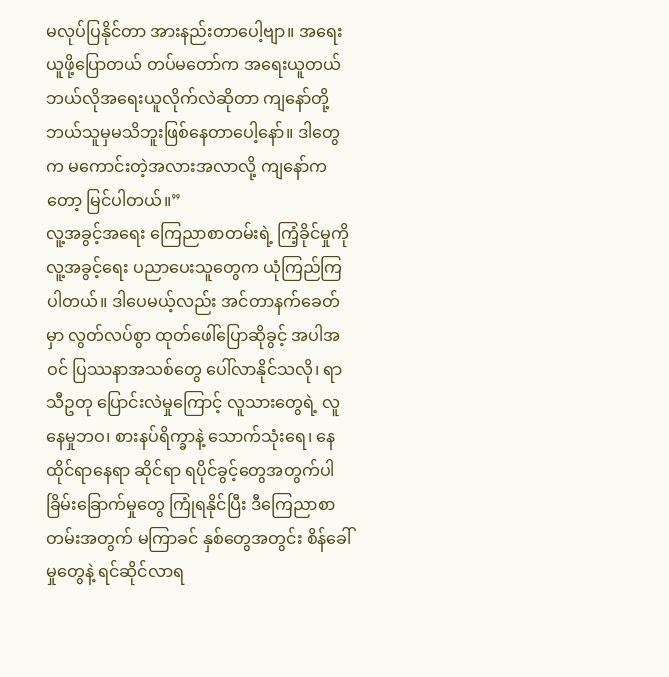မလုပ်ပြနိုင်တာ အားနည်းတာပေါ့ဗျာ။ အရေးယူဖို့ပြောတယ် တပ်မတော်က အရေးယူတယ် ဘယ်လိုအရေးယူလိုက်လဲဆိုတာ ကျနော်တို့ ဘယ်သူမှမသိဘူးဖြစ်နေတာပေါ့နော်။ ဒါတွေက မကောင်းတဲ့အလားအလာလို့ ကျနော်ကတော့ မြင်ပါတယ်။”
လူ့အခွင့်အရေး ကြေညာစာတမ်းရဲ့ ကြံ့ခိုင်မှုကို လူ့အခွင့်ရေး ပညာပေးသူတွေက ယုံကြည်ကြပါတယ်။ ဒါပေမယ့်လည်း အင်တာနက်ခေတ်မှာ လွတ်လပ်စွာ ထုတ်ဖေါ်ပြောဆိုခွင့် အပါအဝင် ပြဿနာအသစ်တွေ ပေါ်လာနိုင်သလို၊ ရာသီဥတု ပြောင်းလဲမှုကြောင့် လူသားတွေရဲ့ လူနေမှုဘဝ၊ စားနပ်ရိက္ခာနဲ့ သောက်သုံးရေ၊ နေထိုင်ရာနေရာ ဆိုင်ရာ ရပိုင်ခွင့်တွေအတွက်ပါ ခြိမ်းခြောက်မှုတွေ ကြုံရနိုင်ပြီး ဒီကြေညာစာတမ်းအတွက် မကြာခင် နှစ်တွေအတွင်း စိန်ခေါ်မှုတွေနဲ့ ရင်ဆိုင်လာရ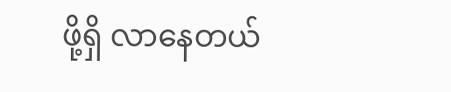ဖို့ရှိ လာနေတယ်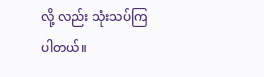လို့ လည်း သုံးသပ်ကြပါတယ်။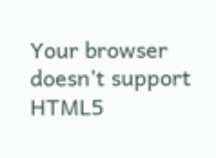Your browser doesn’t support HTML5